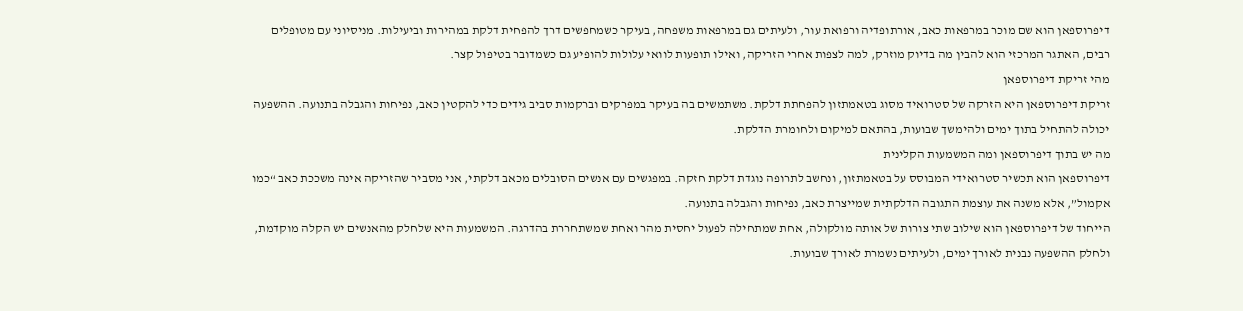דיפרוספאן הוא שם מוכר במרפאות כאב, אורתופדיה ורפואת עור, ולעיתים גם במרפאות משפחה, בעיקר כשמחפשים דרך להפחית דלקת במהירות וביעילות. מניסיוני עם מטופלים רבים, האתגר המרכזי הוא להבין מה בדיוק מוזרק, למה לצפות אחרי הזריקה, ואילו תופעות לוואי עלולות להופיע גם כשמדובר בטיפול קצר.
מהי זריקת דיפרוספאן
זריקת דיפרוספאן היא הזרקה של סטרואיד מסוג בטאמתזון להפחתת דלקת. משתמשים בה בעיקר במפרקים וברקמות סביב גידים כדי להקטין כאב, נפיחות והגבלה בתנועה. ההשפעה יכולה להתחיל בתוך ימים ולהימשך שבועות, בהתאם למיקום ולחומרת הדלקת.
מה יש בתוך דיפרוספאן ומה המשמעות הקלינית
דיפרוספאן הוא תכשיר סטרואידי המבוסס על בטאמתזון, ונחשב לתרופה נוגדת דלקת חזקה. במפגשים עם אנשים הסובלים מכאב דלקתי, אני מסביר שהזריקה אינה משככת כאב “כמו אקמול”, אלא משנה את עוצמת התגובה הדלקתית שמייצרת כאב, נפיחות והגבלה בתנועה.
הייחוד של דיפרוספאן הוא שילוב שתי צורות של אותה מולקולה, אחת שמתחילה לפעול יחסית מהר ואחת שמשתחררת בהדרגה. המשמעות היא שלחלק מהאנשים יש הקלה מוקדמת, ולחלק ההשפעה נבנית לאורך ימים, ולעיתים נשמרת לאורך שבועות.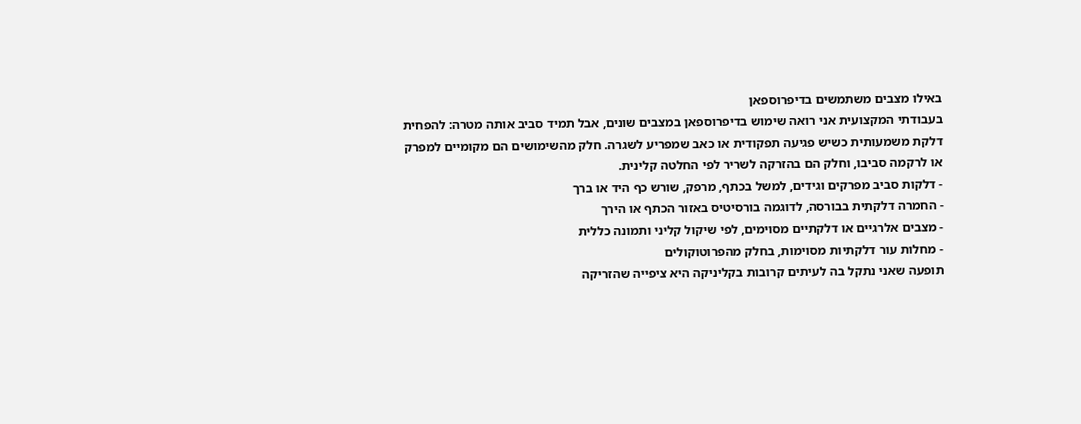באילו מצבים משתמשים בדיפרוספאן
בעבודתי המקצועית אני רואה שימוש בדיפרוספאן במצבים שונים, אבל תמיד סביב אותה מטרה: להפחית דלקת משמעותית כשיש פגיעה תפקודית או כאב שמפריע לשגרה. חלק מהשימושים הם מקומיים למפרק או לרקמה סביבו, וחלק הם בהזרקה לשריר לפי החלטה קלינית.
- דלקות סביב מפרקים וגידים, למשל בכתף, מרפק, שורש כף היד או ברך
- החמרה דלקתית בבורסה, לדוגמה בורסיטיס באזור הכתף או הירך
- מצבים אלרגיים או דלקתיים מסוימים, לפי שיקול קליני ותמונה כללית
- מחלות עור דלקתיות מסוימות, בחלק מהפרוטוקולים
תופעה שאני נתקל בה לעיתים קרובות בקליניקה היא ציפייה שהזריקה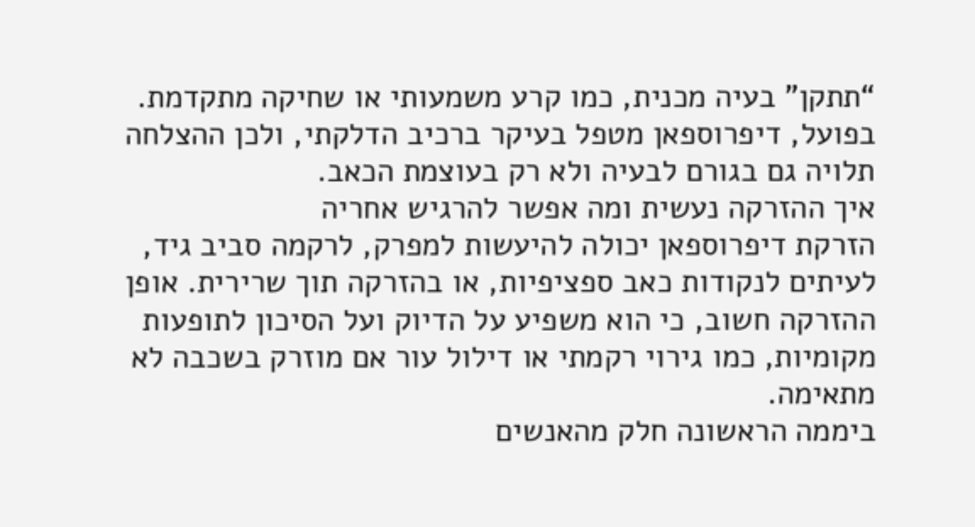“תתקן” בעיה מכנית, כמו קרע משמעותי או שחיקה מתקדמת. בפועל, דיפרוספאן מטפל בעיקר ברכיב הדלקתי, ולכן ההצלחה תלויה גם בגורם לבעיה ולא רק בעוצמת הכאב.
איך ההזרקה נעשית ומה אפשר להרגיש אחריה
הזרקת דיפרוספאן יכולה להיעשות למפרק, לרקמה סביב גיד, לעיתים לנקודות כאב ספציפיות, או בהזרקה תוך שרירית. אופן ההזרקה חשוב, כי הוא משפיע על הדיוק ועל הסיכון לתופעות מקומיות, כמו גירוי רקמתי או דילול עור אם מוזרק בשכבה לא מתאימה.
ביממה הראשונה חלק מהאנשים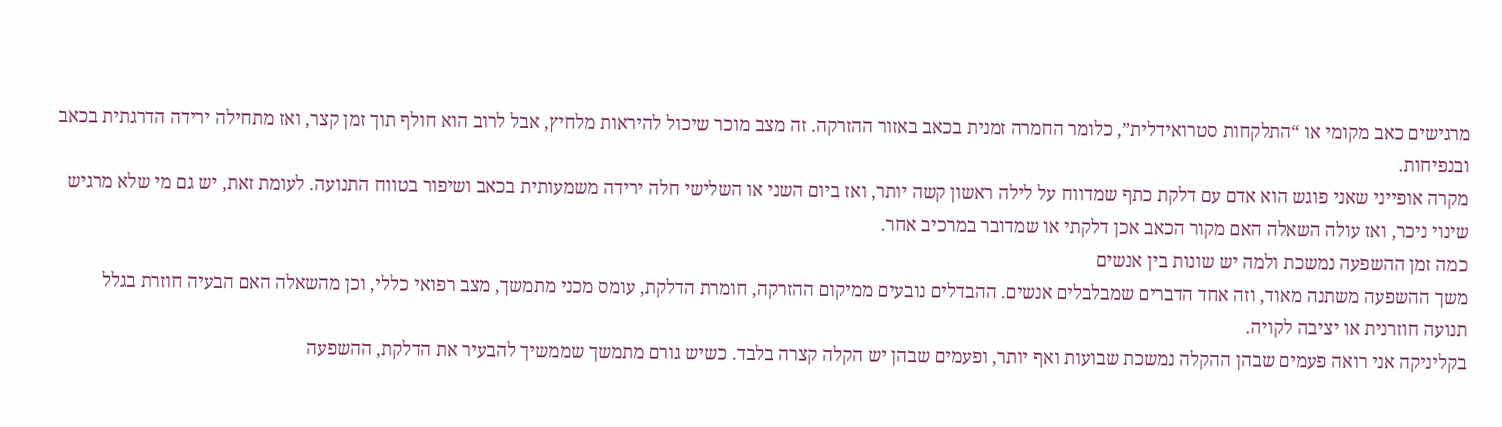מרגישים כאב מקומי או “התלקחות סטרואידלית”, כלומר החמרה זמנית בכאב באזור ההזרקה. זה מצב מוכר שיכול להיראות מלחיץ, אבל לרוב הוא חולף תוך זמן קצר, ואז מתחילה ירידה הדרגתית בכאב ובנפיחות.
מקרה אופייני שאני פוגש הוא אדם עם דלקת כתף שמדווח על לילה ראשון קשה יותר, ואז ביום השני או השלישי חלה ירידה משמעותית בכאב ושיפור בטווח התנועה. לעומת זאת, יש גם מי שלא מרגיש שינוי ניכר, ואז עולה השאלה האם מקור הכאב אכן דלקתי או שמדובר במרכיב אחר.
כמה זמן ההשפעה נמשכת ולמה יש שונות בין אנשים
משך ההשפעה משתנה מאוד, וזה אחד הדברים שמבלבלים אנשים. ההבדלים נובעים ממיקום ההזרקה, חומרת הדלקת, עומס מכני מתמשך, מצב רפואי כללי, וכן מהשאלה האם הבעיה חוזרת בגלל תנועה חוזרנית או יציבה לקויה.
בקליניקה אני רואה פעמים שבהן ההקלה נמשכת שבועות ואף יותר, ופעמים שבהן יש הקלה קצרה בלבד. כשיש גורם מתמשך שממשיך להבעיר את הדלקת, ההשפעה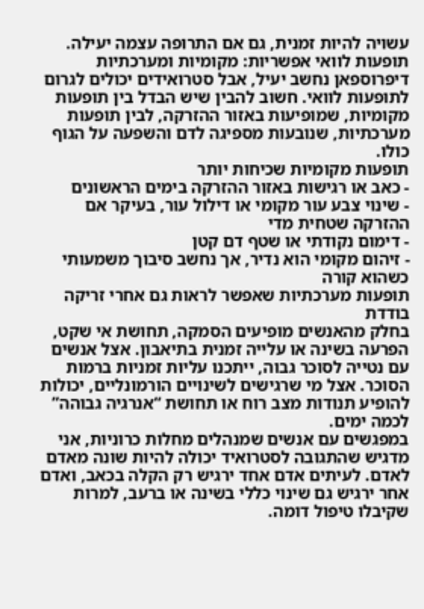עשויה להיות זמנית, גם אם התרופה עצמה יעילה.
תופעות לוואי אפשריות: מקומיות ומערכתיות
דיפרוספאן נחשב יעיל, אבל סטרואידים יכולים לגרום לתופעות לוואי. חשוב להבין שיש הבדל בין תופעות מקומיות, שמופיעות באזור ההזרקה, לבין תופעות מערכתיות, שנובעות מספיגה לדם והשפעה על הגוף כולו.
תופעות מקומיות שכיחות יותר
- כאב או רגישות באזור ההזרקה בימים הראשונים
- שינוי צבע עור מקומי או דילול עור, בעיקר אם ההזרקה שטחית מדי
- דימום נקודתי או שטף דם קטן
- זיהום מקומי הוא נדיר, אך נחשב סיבוך משמעותי כשהוא קורה
תופעות מערכתיות שאפשר לראות גם אחרי זריקה בודדת
בחלק מהאנשים מופיעים הסמקה, תחושת אי שקט, הפרעה בשינה או עלייה זמנית בתיאבון. אצל אנשים עם נטייה לסוכר גבוה, ייתכנו עליות זמניות ברמות הסוכר. אצל מי שרגישים לשינויים הורמונליים, יכולות להופיע תנודות מצב רוח או תחושת “אנרגיה גבוהה” לכמה ימים.
במפגשים עם אנשים שמנהלים מחלות כרוניות, אני מדגיש שהתגובה לסטרואיד יכולה להיות שונה מאדם לאדם. לעיתים אדם אחד ירגיש רק הקלה בכאב, ואדם אחר ירגיש גם שינוי כללי בשינה או ברעב, למרות שקיבלו טיפול דומה.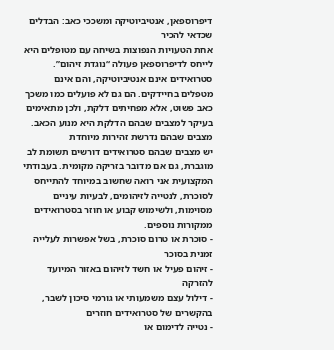דיפרוספאן, אנטיביוטיקה ומשככי כאב: הבדלים שכדאי להכיר
אחת הטעויות הנפוצות בשיחה עם מטופלים היא לייחס לדיפרוספאן פעולה “נוגדת זיהום”. סטרואידים אינם אנטיביוטיקה, והם אינם מטפלים בחיידקים. הם גם לא פועלים כמו משכך כאב פשוט, אלא מפחיתים דלקת, ולכן מתאימים בעיקר למצבים שבהם הדלקת היא מנוע הכאב.
מצבים שבהם נדרשת זהירות מיוחדת
יש מצבים שבהם סטרואידים דורשים תשומת לב מוגברת, גם אם מדובר בזריקה מקומית. בעבודתי המקצועית אני רואה שחשוב במיוחד להתייחס לסוכרת, לנטייה לזיהומים, לבעיות עיניים מסוימות, ולשימוש קבוע או חוזר בסטרואידים ממקורות נוספים.
- סוכרת או טרום סוכרת, בשל אפשרות לעלייה זמנית בסוכר
- זיהום פעיל או חשד לזיהום באזור המיועד להזרקה
- דילול עצם משמעותי או גורמי סיכון לשבר, בהקשרים של סטרואידים חוזרים
- נטייה לדימום או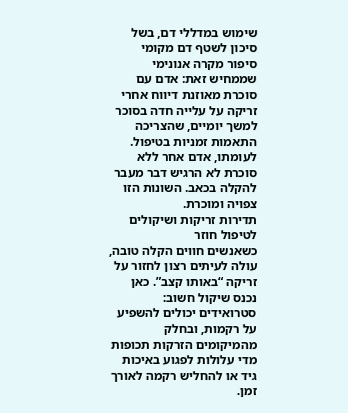שימוש במדללי דם, בשל סיכון לשטף דם מקומי
סיפור מקרה אנונימי שממחיש זאת: אדם עם סוכרת מאוזנת דיווח אחרי זריקה על עלייה חדה בסוכר למשך יומיים, שהצריכה התאמות זמניות בטיפול. לעומתו, אדם אחר ללא סוכרת לא הרגיש דבר מעבר להקלה בכאב. השונות הזו צפויה ומוכרת.
תדירות זריקות ושיקולים לטיפול חוזר
כשאנשים חווים הקלה טובה, עולה לעיתים רצון לחזור על זריקה “באותו קצב”. כאן נכנס שיקול חשוב: סטרואידים יכולים להשפיע על רקמות, ובחלק מהמיקומים הזרקות תכופות מדי עלולות לפגוע באיכות גיד או להחליש רקמה לאורך זמן.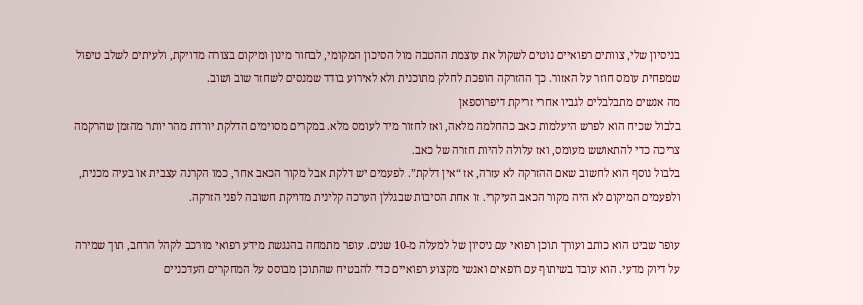בניסיון שלי, צוותים רפואיים נוטים לשקול את עוצמת ההטבה מול הסיכון המקומי, לבחור מינון ומיקום בצורה מדויקת, ולעיתים לשלב טיפול שמפחית עומס חוזר על האזור. כך ההזרקה הופכת לחלק מתוכנית ולא לאירוע בודד שמנסים לשחזר שוב ושוב.
מה אנשים מתבלבלים לגביו אחרי זריקת דיפרוספאן
בלבול שכיח הוא לפרש היעלמות כאב כהחלמה מלאה, ואז לחזור מיד לעומס מלא. במקרים מסוימים הדלקת יורדת מהר יותר מהזמן שהרקמה צריכה כדי להתאושש מעומס, ואז עלולה להיות חזרה של כאב.
בלבול נוסף הוא לחשוב שאם ההזרקה לא עזרה, אז “אין דלקת”. לפעמים יש דלקת אבל מקור הכאב אחר, כמו הקרנה עצבית או בעיה מכנית, ולפעמים המיקום לא היה מקור הכאב העיקרי. זו אחת הסיבות שבגללן הערכה קלינית מדויקת חשובה לפני הזרקה.

עופר שביט הוא כותב ועורך תוכן רפואי עם ניסיון של למעלה מ-10 שנים. עופר מתמחה בהנגשת מידע רפואי מורכב לקהל הרחב, תוך שמירה על דיוק מדעי. הוא עובד בשיתוף עם רופאים ואנשי מקצוע רפואיים כדי להבטיח שהתוכן מבוסס על המחקרים העדכניים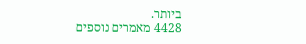ביותר.
4428 מאמרים נוספים